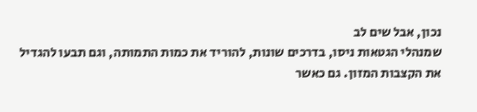נכון, אבל שים לב
שמנהלי הגטאות ניסו, בדרכים שונות, להוריד את כמות התמותה, וגם תבעו להגדיל את הקצבות המזון. גם כאשר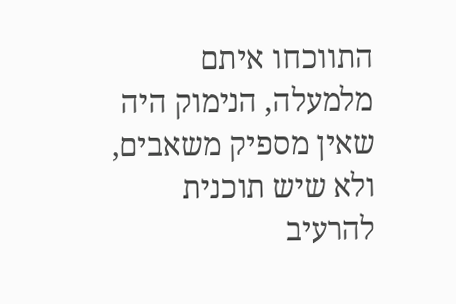התווכחו איתם מלמעלה, הנימוק היה שאין מספיק משאבים, ולא שיש תוכנית להרעיב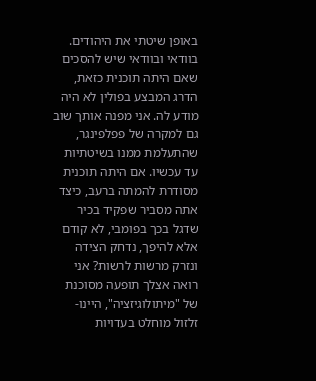באופן שיטתי את היהודים. בוודאי ובוודאי שיש להסכים שאם היתה תוכנית כזאת, הדרג המבצע בפולין לא היה מודע לה. אני מפנה אותך שוב גם למקרה של פפלפינגר, שהתעלמת ממנו בשיטתיות עד עכשיו. אם היתה תוכנית מסודרת להמתה ברעב, כיצד אתה מסביר שפקיד בכיר שדגל בכך בפומבי, לא קודם אלא להיפך, נדחק הצידה ונזרק מרשות לרשות? אני רואה אצלך תופעה מסוכנת של "מיתולוגיזציה", היינו- זלזול מוחלט בעדויות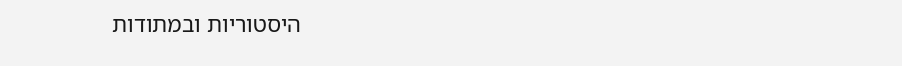היסטוריות ובמתודות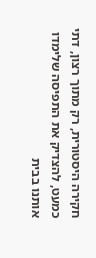חקירה היסטורית, רק מתוך רצון, דתי כמעט, להצדיק את התפיסה שלימדו אותנו בבית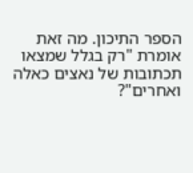הספר התיכון. מה זאת אומרת "רק בגלל שמצאו תכתובות של נאצים כאלה ואחרים"?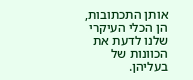אותן התכתובות, הן הכלי העיקרי שלנו לדעת את הכוונות של בעליהן.